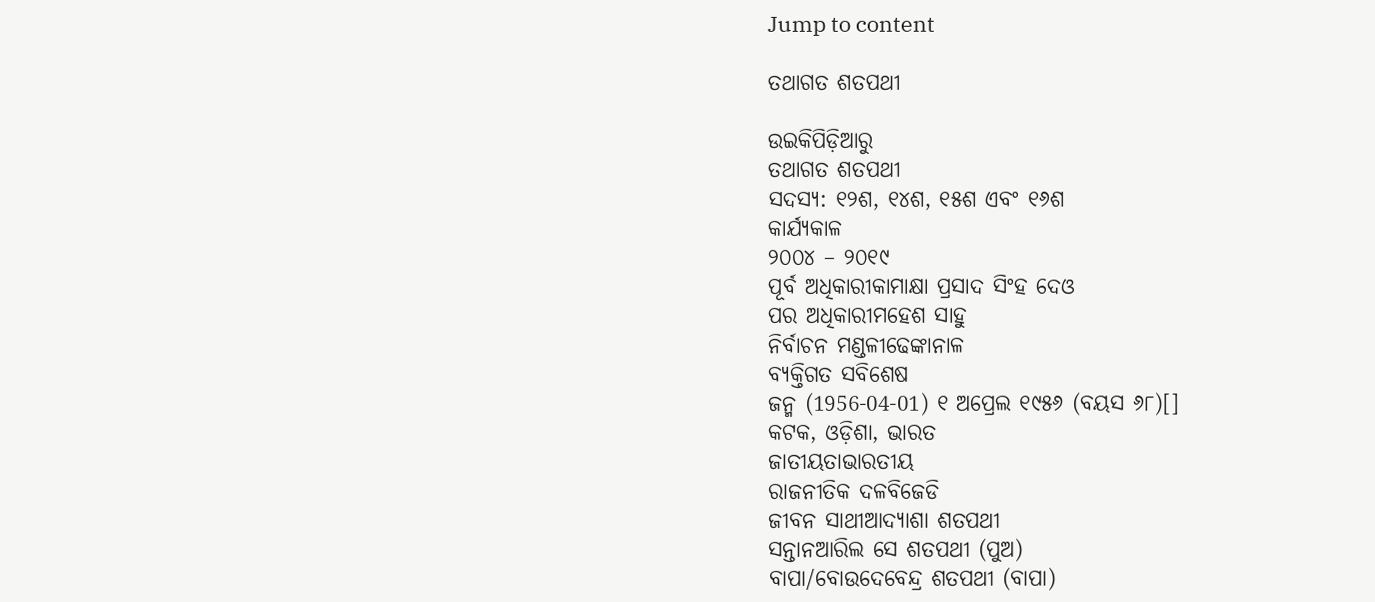Jump to content

ତଥାଗତ ଶତପଥୀ

ଉଇକିପିଡ଼ିଆ‌ରୁ
ତଥାଗତ ଶତପଥୀ
ସଦସ୍ୟ: ୧୨ଶ, ୧୪ଶ, ୧୫ଶ ଏବଂ ୧୬ଶ
କାର୍ଯ୍ୟକାଳ
୨୦୦୪ – ୨୦୧୯
ପୂର୍ବ ଅଧିକାରୀକାମାକ୍ଷା ପ୍ରସାଦ ସିଂହ ଦେଓ
ପର ଅଧିକାରୀମହେଶ ସାହୁ
ନିର୍ବାଚନ ମଣ୍ଡଳୀଢେଙ୍କାନାଳ
ବ୍ୟକ୍ତିଗତ ସବିଶେଷ
ଜନ୍ମ (1956-04-01) ୧ ଅପ୍ରେଲ ୧୯୫୬ (ବୟସ ୬୮)[]
କଟକ, ଓଡ଼ିଶା, ଭାରତ
ଜାତୀୟତାଭାରତୀୟ
ରାଜନୀତିକ ଦଳବିଜେଡି
ଜୀବନ ସାଥୀଆଦ୍ୟାଶା ଶତପଥୀ
ସନ୍ତାନଆରିଲ ସେ ଶତପଥୀ (ପୁଅ)
ବାପା/ବୋଉଦେବେନ୍ଦ୍ର ଶତପଥୀ (ବାପା)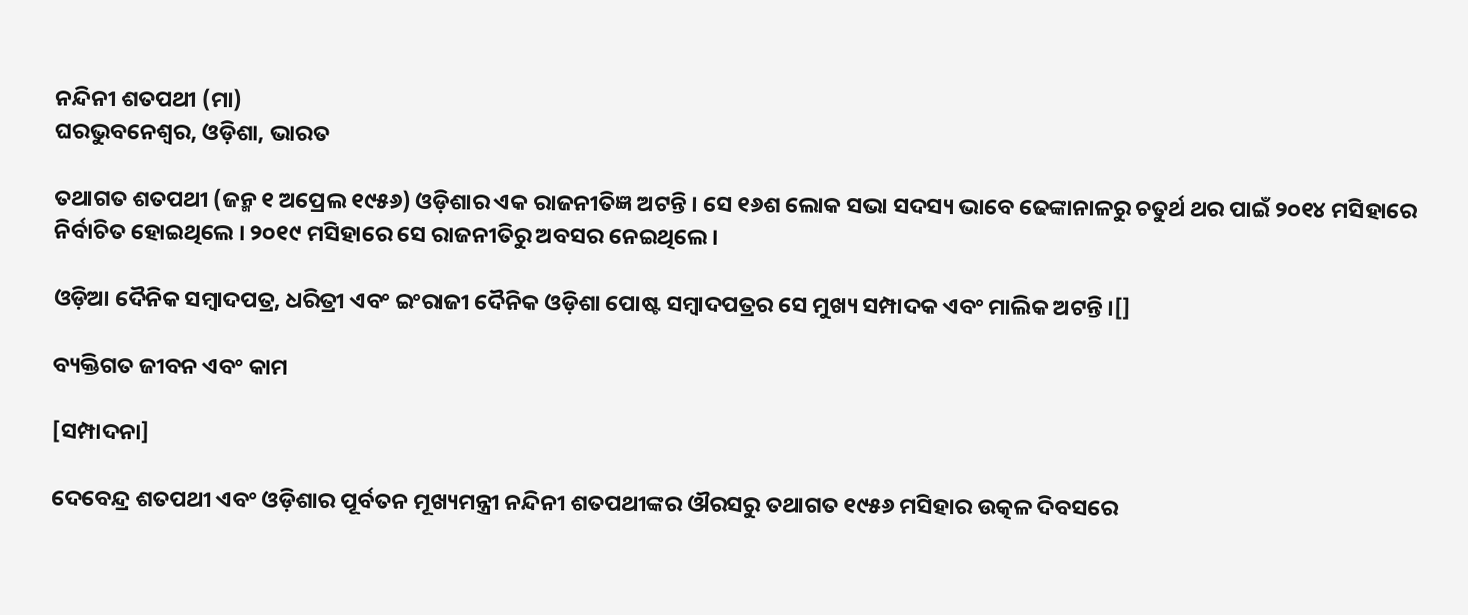ନନ୍ଦିନୀ ଶତପଥୀ (ମା)
ଘରଭୁବନେଶ୍ୱର, ଓଡ଼ିଶା, ଭାରତ

ତଥାଗତ ଶତପଥୀ (ଜନ୍ମ ୧ ଅପ୍ରେଲ ୧୯୫୬) ଓଡ଼ିଶାର ଏକ ରାଜନୀତିଜ୍ଞ ଅଟନ୍ତି । ସେ ୧୬ଶ ଲୋକ ସଭା ସଦସ୍ୟ ଭାବେ ଢେଙ୍କାନାଳରୁ ଚତୁର୍ଥ ଥର ପାଇଁ ୨୦୧୪ ମସିହାରେ ନିର୍ବାଚିତ ହୋଇଥିଲେ । ୨୦୧୯ ମସିହାରେ ସେ ରାଜନୀତିରୁ ଅବସର ନେଇଥିଲେ ।

ଓଡ଼ିଆ ଦୈନିକ ସମ୍ବାଦପତ୍ର, ଧରିତ୍ରୀ ଏବଂ ଇଂରାଜୀ ଦୈନିକ ଓଡ଼ିଶା ପୋଷ୍ଟ ସମ୍ବାଦପତ୍ରର ସେ ମୁଖ୍ୟ ସମ୍ପାଦକ ଏବଂ ମାଲିକ ଅଟନ୍ତି ।[]

ବ୍ୟକ୍ତିଗତ ଜୀବନ ଏବଂ କାମ

[ସମ୍ପାଦନା]

ଦେବେନ୍ଦ୍ର ଶତପଥୀ ଏବଂ ଓଡ଼ିଶାର ପୂର୍ବତନ ମୂଖ୍ୟମନ୍ତ୍ରୀ ନନ୍ଦିନୀ ଶତପଥୀଙ୍କର ଔରସରୁ ତଥାଗତ ୧୯୫୬ ମସିହାର ଉତ୍କଳ ଦିବସରେ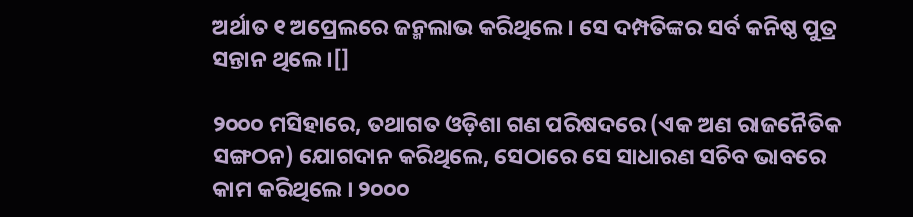ଅର୍ଥାତ ୧ ଅପ୍ରେଲରେ ଜନ୍ମଲାଭ କରିଥିଲେ । ସେ ଦମ୍ପତିଙ୍କର ସର୍ବ କନିଷ୍ଠ ପୁତ୍ର ସନ୍ତାନ ଥିଲେ ।[]

୨୦୦୦ ମସିହାରେ, ତଥାଗତ ଓଡ଼ିଶା ଗଣ ପରିଷଦରେ (ଏକ ଅଣ ରାଜନୈତିକ ସଙ୍ଗଠନ) ଯୋଗଦାନ କରିଥିଲେ, ସେଠାରେ ସେ ସାଧାରଣ ସଚିବ ଭାବରେ କାମ କରିଥିଲେ । ୨୦୦୦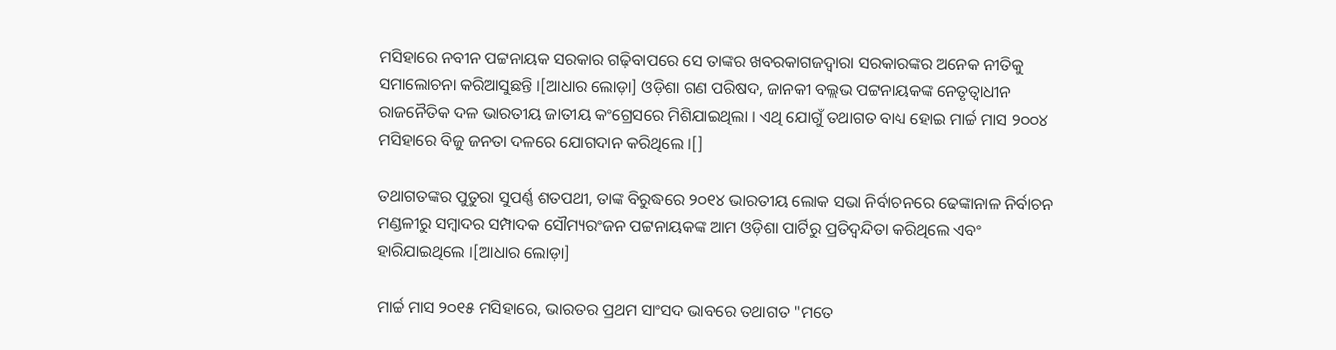ମସିହାରେ ନବୀନ ପଟ୍ଟନାୟକ ସରକାର ଗଢ଼ିବାପରେ ସେ ତାଙ୍କର ଖବରକାଗଜଦ୍ୱାରା ସରକାରଙ୍କର ଅନେକ ନୀତିକୁ ସମାଲୋଚନା କରିଆସୁଛନ୍ତି ।[ଆଧାର ଲୋଡ଼ା] ଓଡ଼ିଶା ଗଣ ପରିଷଦ, ଜାନକୀ ବଲ୍ଲଭ ପଟ୍ଟନାୟକଙ୍କ ନେତୃତ୍ୱାଧୀନ ରାଜନୈତିକ ଦଳ ଭାରତୀୟ ଜାତୀୟ କଂଗ୍ରେସରେ ମିଶିଯାଇଥିଲା । ଏଥି ଯୋଗୁଁ ତଥାଗତ ବାଧ୍ୟ ହୋଇ ମାର୍ଚ୍ଚ ମାସ ୨୦୦୪ ମସିହାରେ ବିଜୁ ଜନତା ଦଳରେ ଯୋଗଦାନ କରିଥିଲେ ।[]

ତଥାଗତଙ୍କର ପୁତୁରା ସୁପର୍ଣ୍ଣ ଶତପଥୀ, ତାଙ୍କ ବିରୁଦ୍ଧରେ ୨୦୧୪ ଭାରତୀୟ ଲୋକ ସଭା ନିର୍ବାଚନରେ ଢେଙ୍କାନାଳ ନିର୍ବାଚନ ମଣ୍ଡଳୀରୁ ସମ୍ବାଦର ସମ୍ପାଦକ ସୌମ୍ୟରଂଜନ ପଟ୍ଟନାୟକଙ୍କ ଆମ ଓଡ଼ିଶା ପାର୍ଟିରୁ ପ୍ରତିଦ୍ୱନ୍ଦିତା କରିଥିଲେ ଏବଂ ହାରିଯାଇଥିଲେ ।[ଆଧାର ଲୋଡ଼ା]

ମାର୍ଚ୍ଚ ମାସ ୨୦୧୫ ମସିହାରେ, ଭାରତର ପ୍ରଥମ ସାଂସଦ ଭାବରେ ତଥାଗତ "ମତେ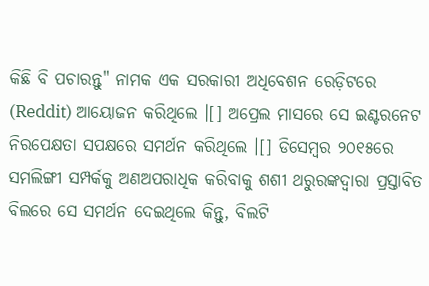କିଛି ବି ପଚାରନ୍ତୁ" ନାମକ ଏକ ସରକାରୀ ଅଧିବେଶନ ରେଡ଼ିଟରେ (Reddit) ଆୟୋଜନ କରିଥିଲେ ।[] ଅପ୍ରେଲ ମାସରେ ସେ ଇଣ୍ଟରନେଟ ନିରପେକ୍ଷତା ସପକ୍ଷରେ ସମର୍ଥନ କରିଥିଲେ ।[] ଡିସେମ୍ବର ୨୦୧୫ରେ ସମଲିଙ୍ଗୀ ସମ୍ପର୍କକୁ ଅଣଅପରାଧିକ କରିବାକୁ ଶଶୀ ଥରୁରଙ୍କଦ୍ୱାରା ପ୍ରସ୍ତାବିତ ବିଲରେ ସେ ସମର୍ଥନ ଦେଇଥିଲେ କିନ୍ତୁ, ବିଲଟି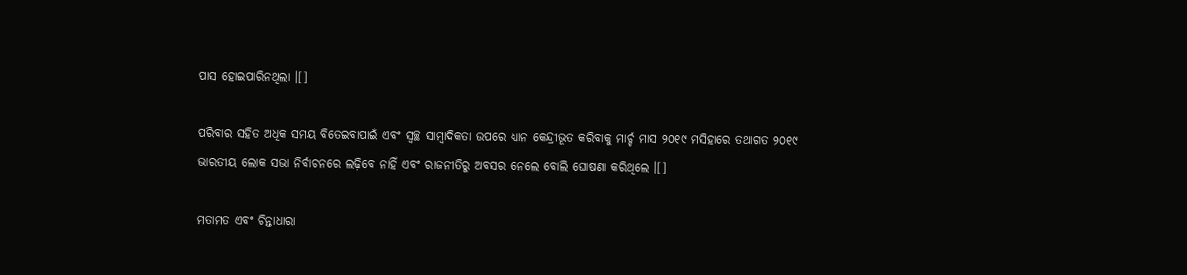ପାସ ହୋଇପାରିନଥିଲା ।[]

ପରିବାର ସହିତ ଅଧିକ ସମୟ ବିତେଇବାପାଇଁ ଏବଂ ସ୍ୱଚ୍ଛ ସାମ୍ବାଦିକତା ଉପରେ ଧ୍ୟାନ କେନ୍ଦ୍ରୀଭୂତ କରିବାକୁ ମାର୍ଚ୍ଚ ମାସ ୨୦୧୯ ମସିହାରେ ତଥାଗତ ୨୦୧୯ ଭାରତୀୟ ଲୋକ ସଭା ନିର୍ବାଚନରେ ଲଢ଼ିବେ ନାହିଁ ଏବଂ ରାଜନୀତିରୁ ଅବସର ନେଲେ ବୋଲି ଘୋଷଣା କରିଥିଲେ ।[]

ମତାମତ ଏବଂ ଚିନ୍ତାଧାରା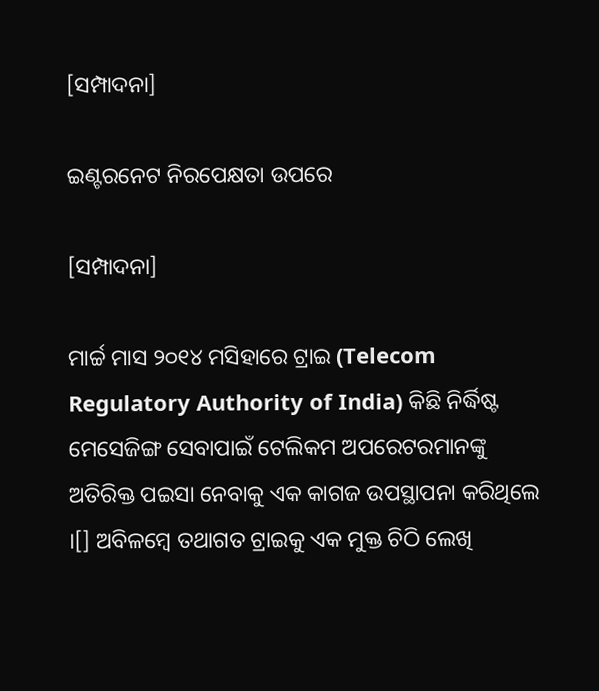[ସମ୍ପାଦନା]

ଇଣ୍ଟରନେଟ ନିରପେକ୍ଷତା ଉପରେ

[ସମ୍ପାଦନା]

ମାର୍ଚ୍ଚ ମାସ ୨୦୧୪ ମସିହାରେ ଟ୍ରାଇ (Telecom Regulatory Authority of India) କିଛି ନିର୍ଦ୍ଧିଷ୍ଟ ମେସେଜିଙ୍ଗ ସେବାପାଇଁ ଟେଲିକମ ଅପରେଟରମାନଙ୍କୁ ଅତିରିକ୍ତ ପଇସା ନେବାକୁ ଏକ କାଗଜ ଉପସ୍ଥାପନା କରିଥିଲେ ।[] ଅବିଳମ୍ବେ ତଥାଗତ ଟ୍ରାଇକୁ ଏକ ମୁକ୍ତ ଚିଠି ଲେଖି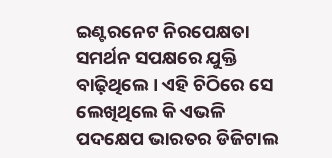ଇଣ୍ଟରନେଟ ନିରପେକ୍ଷତା ସମର୍ଥନ ସପକ୍ଷରେ ଯୁକ୍ତି ବାଢ଼ିଥିଲେ । ଏହି ଚିଠିରେ ସେ ଲେଖିଥିଲେ କି ଏଭଳି ପଦକ୍ଷେପ ଭାରତର ଡିଜିଟାଲ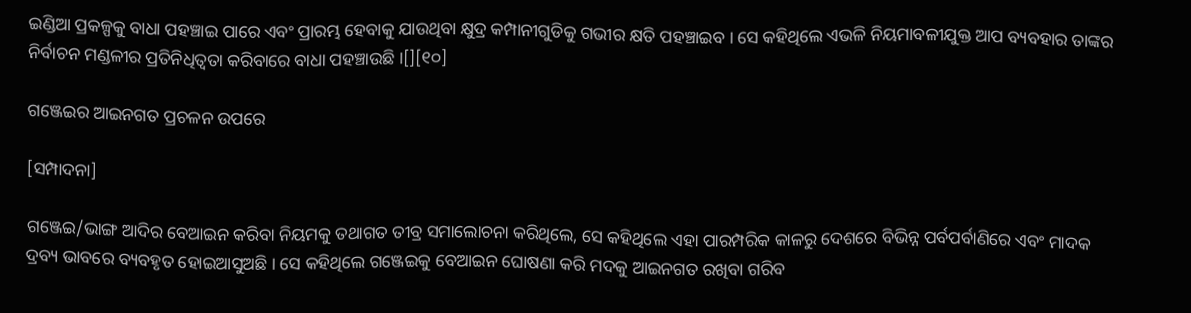ଇଣ୍ଡିଆ ପ୍ରକଳ୍ପକୁ ବାଧା ପହଞ୍ଚାଇ ପାରେ ଏବଂ ପ୍ରାରମ୍ଭ ହେବାକୁ ଯାଉଥିବା କ୍ଷୁଦ୍ର କମ୍ପାନୀଗୁଡିକୁ ଗଭୀର କ୍ଷତି ପହଞ୍ଚାଇବ । ସେ କହିଥିଲେ ଏଭଳି ନିୟମାବଳୀଯୁକ୍ତ ଆପ ବ୍ୟବହାର ତାଙ୍କର ନିର୍ବାଚନ ମଣ୍ଡଳୀର ପ୍ରତିନିଧିତ୍ୱତା କରିବାରେ ବାଧା ପହଞ୍ଚାଉଛି ।[][୧୦]

ଗଞ୍ଜେଇର ଆଇନଗତ ପ୍ରଚଳନ ଉପରେ

[ସମ୍ପାଦନା]

ଗଞ୍ଜେଇ/ଭାଙ୍ଗ ଆଦିର ବେଆଇନ କରିବା ନିୟମକୁ ତଥାଗତ ତୀବ୍ର ସମାଲୋଚନା କରିଥିଲେ, ସେ କହିଥିଲେ ଏହା ପାରମ୍ପରିକ କାଳରୁ ଦେଶରେ ବିଭିନ୍ନ ପର୍ବପର୍ବାଣିରେ ଏବଂ ମାଦକ ଦ୍ରବ୍ୟ ଭାବରେ ବ୍ୟବହୃତ ହୋଇଆସୁଅଛି । ସେ କହିଥିଲେ ଗଞ୍ଜେଇକୁ ବେଆଇନ ଘୋଷଣା କରି ମଦକୁ ଆଇନଗତ ରଖିବା ଗରିବ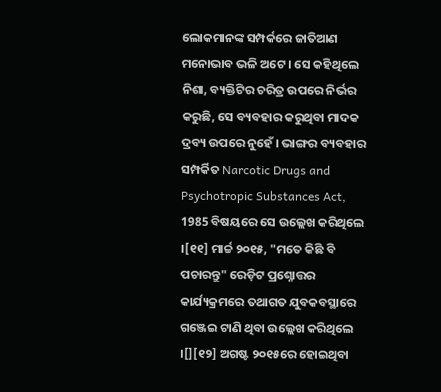ଲୋକମାନଙ୍କ ସମ୍ପର୍କରେ ଜାତିଆଣ ମନୋଭାବ ଭଳି ଅଟେ । ସେ କହିଥିଲେ ନିଶା, ବ୍ୟକ୍ତିଟିର ଚରିତ୍ର ଉପରେ ନିର୍ଭର କରୁଛି, ସେ ବ୍ୟବହାର କରୁଥିବା ମାଦକ ଦ୍ରବ୍ୟ ଉପରେ ନୁହେଁ । ଭାଙ୍ଗର ବ୍ୟବହାର ସମ୍ପର୍କିତ Narcotic Drugs and Psychotropic Substances Act, 1985 ବିଷୟରେ ସେ ଉଲ୍ଲେଖ କରିଥିଲେ ।[୧୧] ମାର୍ଚ୍ଚ ୨୦୧୫, "ମତେ କିଛି ବି ପଚାରନ୍ତୁ" ରେଡ଼ିଟ ପ୍ରଶ୍ନୋତ୍ତର କାର୍ଯ୍ୟକ୍ରମରେ ତଥାଗତ ଯୁବକବସ୍ଥାରେ ଗଞ୍ଜେଇ ଟାଣି ଥିବା ଉଲ୍ଲେଖ କରିଥିଲେ ।[][୧୨] ଅଗଷ୍ଟ ୨୦୧୫ରେ ହୋଇଥିବା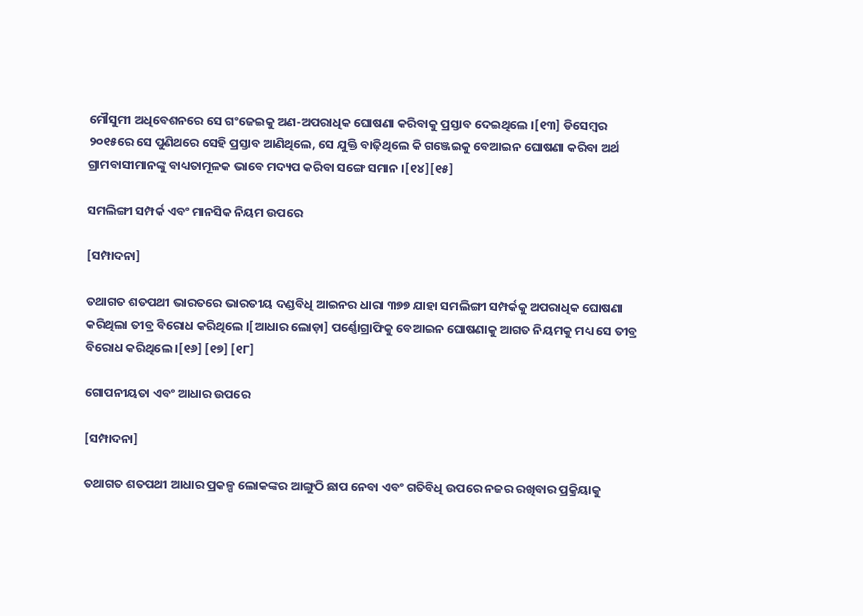ମୌସୁମୀ ଅଧିବେଶନରେ ସେ ଗଂଜେଇକୁ ଅଣ-ଅପରାଧିକ ଘୋଷଣା କରିବାକୁ ପ୍ରସ୍ତାବ ଦେଇଥିଲେ ।[୧୩] ଡିସେମ୍ବର ୨୦୧୫ରେ ସେ ପୁଣିଥରେ ସେହି ପ୍ରସ୍ତାବ ଆଣିଥିଲେ, ସେ ଯୁକ୍ତି ବାଢ଼ିଥିଲେ କି ଗଞ୍ଜେଇକୁ ବେଆଇନ ଘୋଷଣା କରିବା ଅର୍ଥ ଗ୍ରାମବାସୀମାନଙ୍କୁ ବାଧ୍ୟତାମୂଳକ ଭାବେ ମଦ୍ୟପ କରିବା ସଙ୍ଗେ ସମାନ ।[୧୪][୧୫]

ସମଲିଙ୍ଗୀ ସମ୍ପର୍କ ଏବଂ ମାନସିକ ନିୟମ ଉପରେ

[ସମ୍ପାଦନା]

ତଥାଗତ ଶତପଥୀ ଭାରତରେ ଭାରତୀୟ ଦଣ୍ଡବିଧି ଆଇନର ଧାରା ୩୭୭ ଯାହା ସମଲିଙ୍ଗୀ ସମ୍ପର୍କକୁ ଅପରାଧିକ ଘୋଷଣା କରିଥିଲା ତୀବ୍ର ବିରୋଧ କରିଥିଲେ ।[ଆଧାର ଲୋଡ଼ା] ପର୍ଣ୍ଣୋଗ୍ରାଫିକୁ ବେଆଇନ ଘୋଷଣାକୁ ଆଗତ ନିୟମକୁ ମଧ୍ୟ ସେ ତୀବ୍ର ବିରୋଧ କରିଥିଲେ ।[୧୬] [୧୭] [୧୮]

ଗୋପନୀୟତା ଏବଂ ଆଧାର ଉପରେ

[ସମ୍ପାଦନା]

ତଥାଗତ ଶତପଥୀ ଆଧାର ପ୍ରକଳ୍ପ ଲୋକଙ୍କର ଆଙ୍ଗୁଠି ଛାପ ନେବା ଏବଂ ଗତିବିଧି ଉପରେ ନଜର ରଖିବାର ପ୍ରକ୍ରିୟାକୁ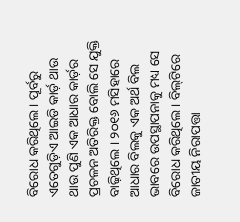ବିରୋଧ କରିଥିଲେ । ପୂର୍ବରୁ ଏତେଗୁଡ଼ିଏ ଆଇଡି କାର୍ଡ଼ ଥାଉ ଥାଉ ପୁଣି ଏକ ଆଧାର କାର୍ଡ଼ର ପ୍ରଚଳନ ଅତିରିକ୍ତ ବୋଲି ସେ ଯୁକ୍ତି ବାଢ଼ିଥିଲେ । ୨୦୧୬ ମସିହାରେ ଆଧାର ବିଲକୁ ଏକ ଅର୍ଥ ବିଲ ଭାବରେ ଉପସ୍ଥାପନାକୁ ମଧ୍ୟ ସେ ବିରୋଧ କରିଥିଲେ । ବିଲ୍‌ଟିରେ ଜାତୀୟ ନିରାପତ୍ତା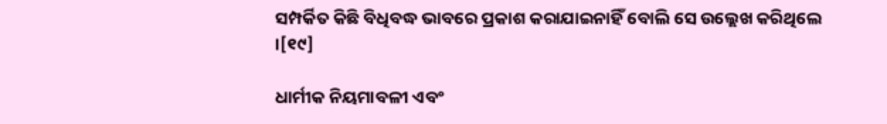ସମ୍ପର୍କିତ କିଛି ବିଧିବଦ୍ଧ ଭାବରେ ପ୍ରକାଶ କରାଯାଇନାହିଁ ବୋଲି ସେ ଉଲ୍ଲେଖ କରିଥିଲେ ।[୧୯]

ଧାର୍ମୀକ ନିୟମାବଳୀ ଏବଂ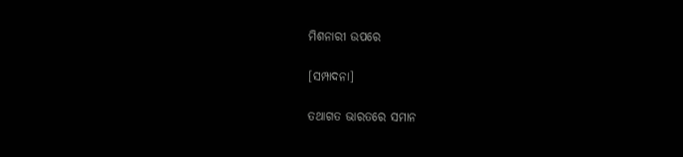ମିଶନାରୀ ଉପରେ

[ସମ୍ପାଦନା]

ତଥାଗତ ଭାରତରେ ସମାନ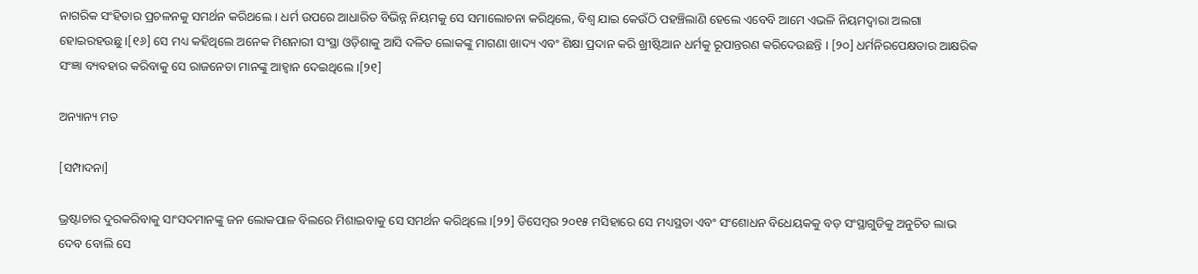ନାଗରିକ ସଂହିତାର ପ୍ରଚଳନକୁ ସମର୍ଥନ କରିଥଲେ । ଧର୍ମ ଉପରେ ଆଧାରିତ ବିଭିନ୍ନ ନିୟମକୁ ସେ ସମାଲୋଚନା କରିଥିଲେ, ବିଶ୍ୱ ଯାଇ କେଉଁଠି ପହଞ୍ଚିଲାଣି ହେଲେ ଏବେବି ଆମେ ଏଭଳି ନିୟମଦ୍ୱାରା ଅଲଗା ହୋଇରହଉଛୁ ।[୧୬] ସେ ମଧ୍ୟ କହିଥିଲେ ଅନେକ ମିଶନାରୀ ସଂସ୍ଥା ଓଡ଼ିଶାକୁ ଆସି ଦଳିତ ଲୋକଙ୍କୁ ମାଗଣା ଖାଦ୍ୟ ଏବଂ ଶିକ୍ଷା ପ୍ରଦାନ କରି ଖ୍ରୀଷ୍ଟିଆନ ଧର୍ମକୁ ରୂପାନ୍ତରଣ କରିଦେଉଛନ୍ତି । [୨୦] ଧର୍ମନିରପେକ୍ଷତାର ଆକ୍ଷରିକ ସଂଜ୍ଞା ବ୍ୟବହାର କରିବାକୁ ସେ ରାଜନେତା ମାନଙ୍କୁ ଆହ୍ୱାନ ଦେଇଥିଲେ ।[୨୧]

ଅନ୍ୟାନ୍ୟ ମତ

[ସମ୍ପାଦନା]

ଭ୍ରଷ୍ଟାଚାର ଦୁରକରିବାକୁ ସାଂସଦମାନଙ୍କୁ ଜନ ଲୋକପାଳ ବିଲରେ ମିଶାଇବାକୁ ସେ ସମର୍ଥନ କରିଥିଲେ ।[୨୨] ଡିସେମ୍ବର ୨୦୧୫ ମସିହାରେ ସେ ମଧ୍ୟସ୍ଥତା ଏବଂ ସଂଶୋଧନ ବିଧେୟକକୁ ବଡ଼ ସଂସ୍ଥାଗୁଡିକୁ ଅନୁଚିତ ଲାଭ ଦେବ ବୋଲି ସେ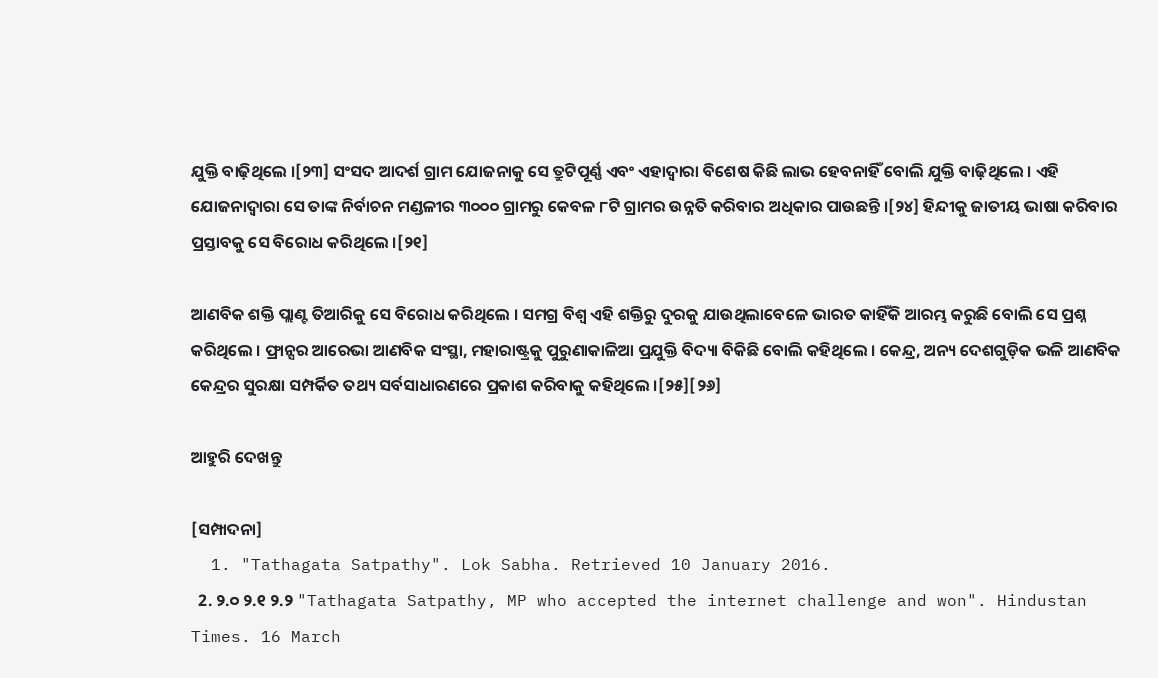ଯୁକ୍ତି ବାଢ଼ିଥିଲେ ।[୨୩] ସଂସଦ ଆଦର୍ଶ ଗ୍ରାମ ଯୋଜନାକୁ ସେ ତ୍ରୁଟିପୂର୍ଣ୍ଣ ଏବଂ ଏହାଦ୍ୱାରା ବିଶେଷ କିଛି ଲାଭ ହେବନାହିଁ ବୋଲି ଯୁକ୍ତି ବାଢ଼ିଥିଲେ । ଏହି ଯୋଜନାଦ୍ୱାରା ସେ ତାଙ୍କ ନିର୍ବାଚନ ମଣ୍ଡଳୀର ୩୦୦୦ ଗ୍ରାମରୁ କେବଳ ୮ଟି ଗ୍ରାମର ଉନ୍ନତି କରିବାର ଅଧିକାର ପାଉଛନ୍ତି ।[୨୪] ହିନ୍ଦୀକୁ ଜାତୀୟ ଭାଷା କରିବାର ପ୍ରସ୍ତାବକୁ ସେ ବିରୋଧ କରିଥିଲେ ।[୨୧]

ଆଣବିକ ଶକ୍ତି ପ୍ଲାଣ୍ଟ ତିଆରିକୁ ସେ ବିରୋଧ କରିଥିଲେ । ସମଗ୍ର ବିଶ୍ବ ଏହି ଶକ୍ତିରୁ ଦୁରକୁ ଯାଉଥିଲାବେଳେ ଭାରତ କାହିଁକି ଆରମ୍ଭ କରୁଛି ବୋଲି ସେ ପ୍ରଶ୍ନ କରିଥିଲେ । ଫ୍ରାନ୍ସର ଆରେଭା ଆଣବିକ ସଂସ୍ଥା, ମହାରାଷ୍ଟ୍ରକୁ ପୁରୁଣାକାଳିଆ ପ୍ରଯୁକ୍ତି ବିଦ୍ୟା ବିକିଛି ବୋଲି କହିଥିଲେ । କେନ୍ଦ୍ର, ଅନ୍ୟ ଦେଶଗୁଡ଼ିକ ଭଳି ଆଣବିକ କେନ୍ଦ୍ରର ସୁରକ୍ଷା ସମ୍ପର୍କିତ ତଥ୍ୟ ସର୍ବସାଧାରଣରେ ପ୍ରକାଶ କରିବାକୁ କହିଥିଲେ ।[୨୫][୨୬]

ଆହୁରି ଦେଖନ୍ତୁ

[ସମ୍ପାଦନା]
  1. "Tathagata Satpathy". Lok Sabha. Retrieved 10 January 2016.
  2. ୨.୦ ୨.୧ ୨.୨ "Tathagata Satpathy, MP who accepted the internet challenge and won". Hindustan Times. 16 March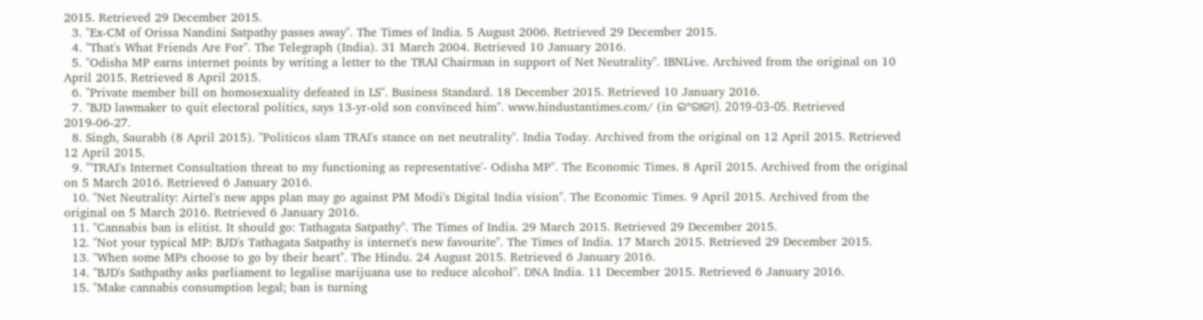2015. Retrieved 29 December 2015.
  3. "Ex-CM of Orissa Nandini Satpathy passes away". The Times of India. 5 August 2006. Retrieved 29 December 2015.
  4. "That's What Friends Are For". The Telegraph (India). 31 March 2004. Retrieved 10 January 2016.
  5. "Odisha MP earns internet points by writing a letter to the TRAI Chairman in support of Net Neutrality". IBNLive. Archived from the original on 10 April 2015. Retrieved 8 April 2015.
  6. "Private member bill on homosexuality defeated in LS". Business Standard. 18 December 2015. Retrieved 10 January 2016.
  7. "BJD lawmaker to quit electoral politics, says 13-yr-old son convinced him". www.hindustantimes.com/ (in ଇଂରାଜୀ). 2019-03-05. Retrieved 2019-06-27.
  8. Singh, Saurabh (8 April 2015). "Politicos slam TRAI's stance on net neutrality". India Today. Archived from the original on 12 April 2015. Retrieved 12 April 2015.
  9. "'TRAI's Internet Consultation threat to my functioning as representative'- Odisha MP". The Economic Times. 8 April 2015. Archived from the original on 5 March 2016. Retrieved 6 January 2016.
  10. "Net Neutrality: Airtel's new apps plan may go against PM Modi's Digital India vision". The Economic Times. 9 April 2015. Archived from the original on 5 March 2016. Retrieved 6 January 2016.
  11. "Cannabis ban is elitist. It should go: Tathagata Satpathy". The Times of India. 29 March 2015. Retrieved 29 December 2015.
  12. "Not your typical MP: BJD's Tathagata Satpathy is internet's new favourite". The Times of India. 17 March 2015. Retrieved 29 December 2015.
  13. "When some MPs choose to go by their heart". The Hindu. 24 August 2015. Retrieved 6 January 2016.
  14. "BJD's Sathpathy asks parliament to legalise marijuana use to reduce alcohol". DNA India. 11 December 2015. Retrieved 6 January 2016.
  15. "Make cannabis consumption legal; ban is turning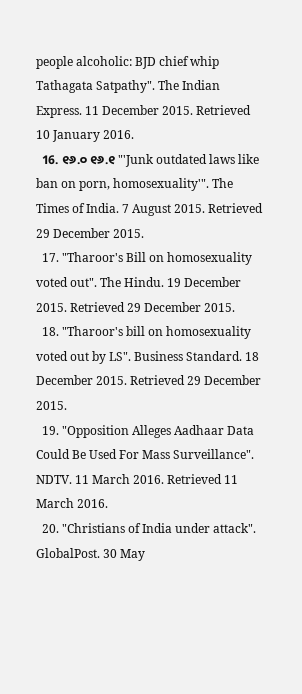people alcoholic: BJD chief whip Tathagata Satpathy". The Indian Express. 11 December 2015. Retrieved 10 January 2016.
  16. ୧୬.୦ ୧୬.୧ "'Junk outdated laws like ban on porn, homosexuality'". The Times of India. 7 August 2015. Retrieved 29 December 2015.
  17. "Tharoor's Bill on homosexuality voted out". The Hindu. 19 December 2015. Retrieved 29 December 2015.
  18. "Tharoor's bill on homosexuality voted out by LS". Business Standard. 18 December 2015. Retrieved 29 December 2015.
  19. "Opposition Alleges Aadhaar Data Could Be Used For Mass Surveillance". NDTV. 11 March 2016. Retrieved 11 March 2016.
  20. "Christians of India under attack". GlobalPost. 30 May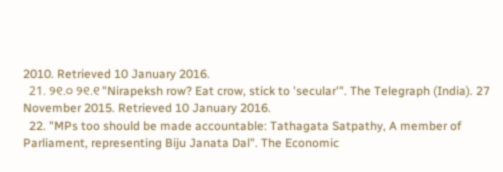2010. Retrieved 10 January 2016.
  21. ୨୧.୦ ୨୧.୧ "Nirapeksh row? Eat crow, stick to 'secular'". The Telegraph (India). 27 November 2015. Retrieved 10 January 2016.
  22. "MPs too should be made accountable: Tathagata Satpathy, A member of Parliament, representing Biju Janata Dal". The Economic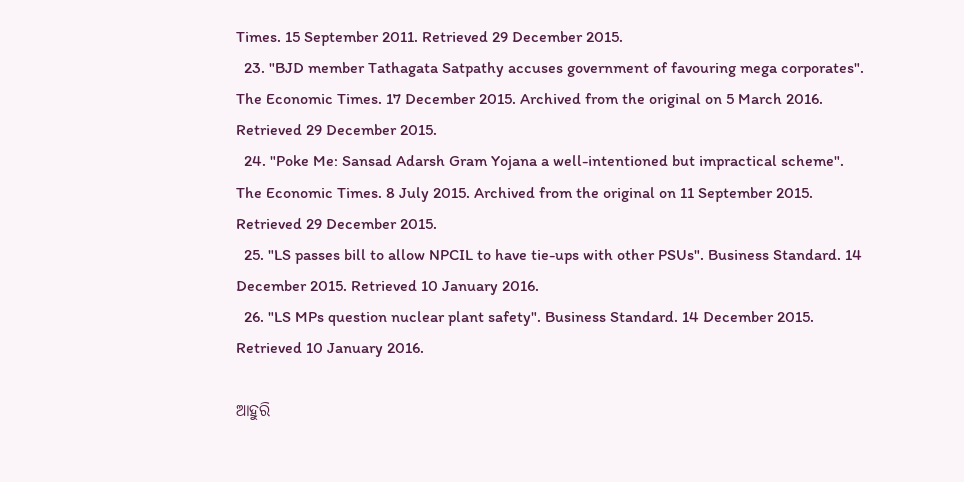Times. 15 September 2011. Retrieved 29 December 2015.
  23. "BJD member Tathagata Satpathy accuses government of favouring mega corporates". The Economic Times. 17 December 2015. Archived from the original on 5 March 2016. Retrieved 29 December 2015.
  24. "Poke Me: Sansad Adarsh Gram Yojana a well-intentioned but impractical scheme". The Economic Times. 8 July 2015. Archived from the original on 11 September 2015. Retrieved 29 December 2015.
  25. "LS passes bill to allow NPCIL to have tie-ups with other PSUs". Business Standard. 14 December 2015. Retrieved 10 January 2016.
  26. "LS MPs question nuclear plant safety". Business Standard. 14 December 2015. Retrieved 10 January 2016.

ଆହୁରି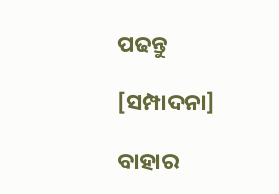ପଢନ୍ତୁ

[ସମ୍ପାଦନା]

ବାହାର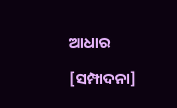ଆଧାର

[ସମ୍ପାଦନା]